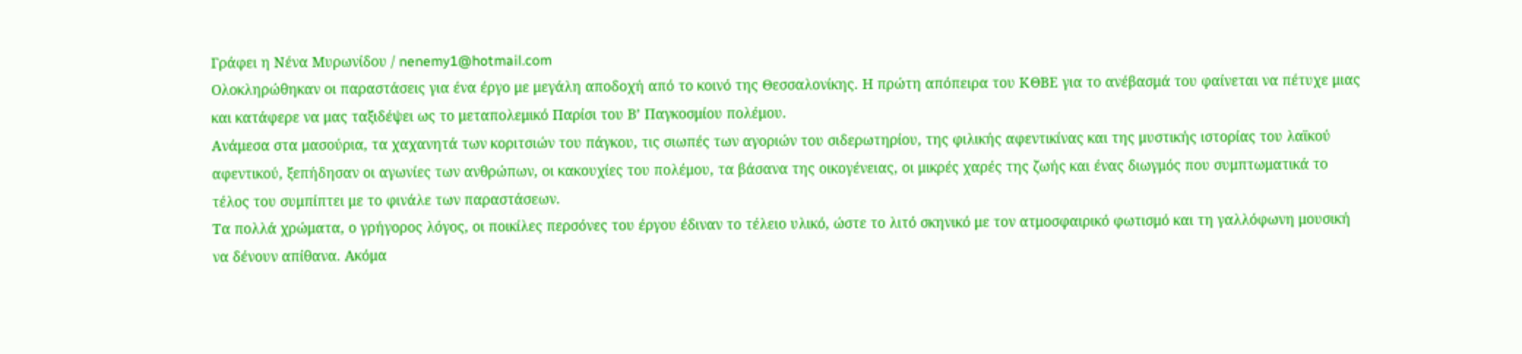Γράφει η Νένα Μυρωνίδου / nenemy1@hotmail.com
Ολοκληρώθηκαν οι παραστάσεις για ένα έργο με μεγάλη αποδοχή από το κοινό της Θεσσαλονίκης. Η πρώτη απόπειρα του ΚΘΒΕ για το ανέβασμά του φαίνεται να πέτυχε μιας και κατάφερε να μας ταξιδέψει ως το μεταπολεμικό Παρίσι του Β’ Παγκοσμίου πολέμου.
Ανάμεσα στα μασούρια, τα χαχανητά των κοριτσιών του πάγκου, τις σιωπές των αγοριών του σιδερωτηρίου, της φιλικής αφεντικίνας και της μυστικής ιστορίας του λαϊκού αφεντικού, ξεπήδησαν οι αγωνίες των ανθρώπων, οι κακουχίες του πολέμου, τα βάσανα της οικογένειας, οι μικρές χαρές της ζωής και ένας διωγμός που συμπτωματικά το τέλος του συμπίπτει με το φινάλε των παραστάσεων.
Τα πολλά χρώματα, ο γρήγορος λόγος, οι ποικίλες περσόνες του έργου έδιναν το τέλειο υλικό, ώστε το λιτό σκηνικό με τον ατμοσφαιρικό φωτισμό και τη γαλλόφωνη μουσική να δένουν απίθανα. Ακόμα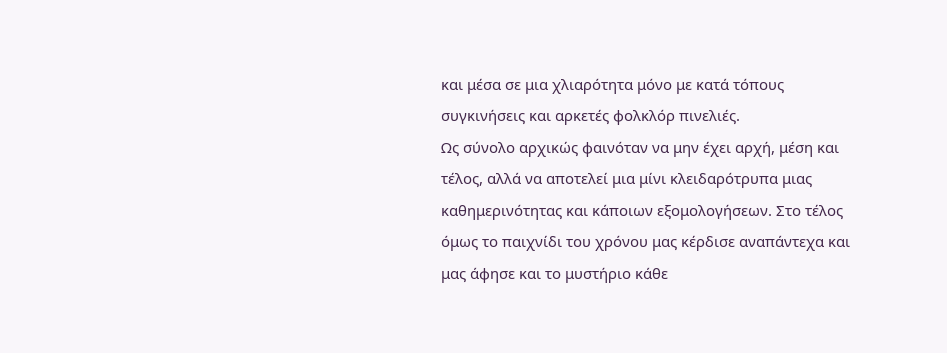και μέσα σε μια χλιαρότητα μόνο με κατά τόπους συγκινήσεις και αρκετές φολκλόρ πινελιές.
Ως σύνολο αρχικώς φαινόταν να μην έχει αρχή, μέση και τέλος, αλλά να αποτελεί μια μίνι κλειδαρότρυπα μιας καθημερινότητας και κάποιων εξομολογήσεων. Στο τέλος όμως το παιχνίδι του χρόνου μας κέρδισε αναπάντεχα και μας άφησε και το μυστήριο κάθε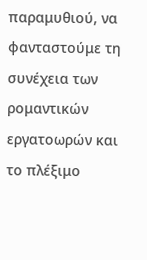παραμυθιού, να φανταστούμε τη συνέχεια των ρομαντικών εργατοωρών και το πλέξιμο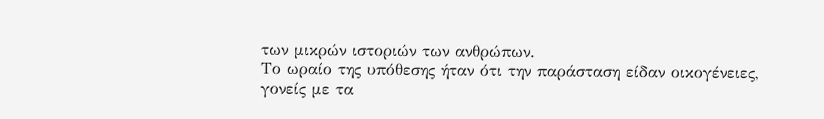των μικρών ιστοριών των ανθρώπων.
Το ωραίο της υπόθεσης ήταν ότι την παράσταση είδαν οικογένειες, γονείς με τα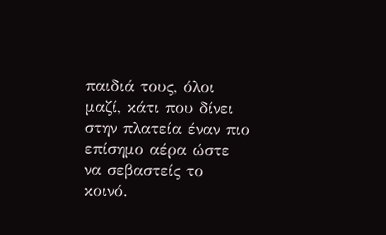παιδιά τους, όλοι μαζί, κάτι που δίνει στην πλατεία έναν πιο επίσημο αέρα ώστε να σεβαστείς το κοινό.